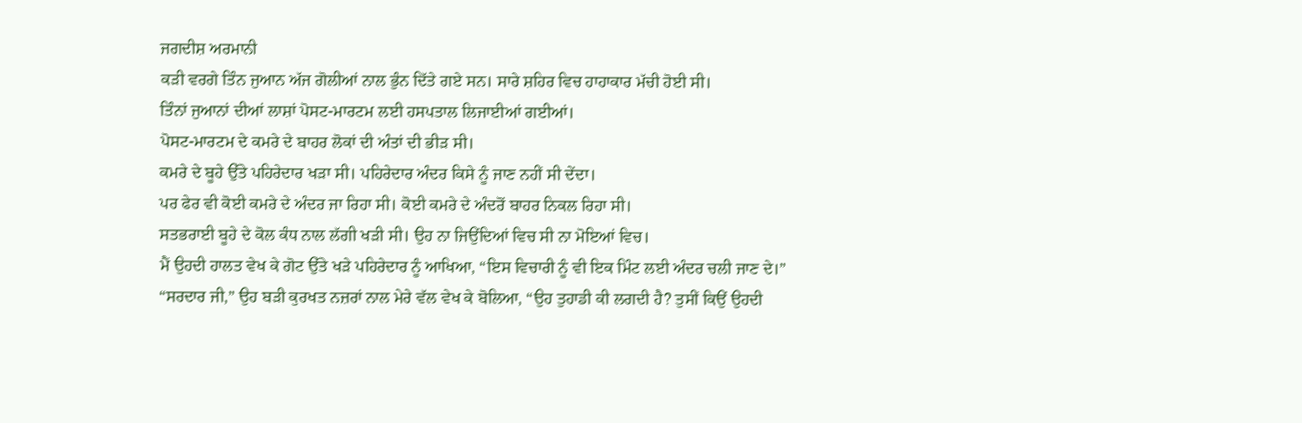ਜਗਦੀਸ਼ ਅਰਮਾਨੀ
ਕੜੀ ਵਰਗੇ ਤਿੰਨ ਜੁਆਨ ਅੱਜ ਗੋਲੀਆਂ ਨਾਲ ਭੁੰਨ ਦਿੱਤੇ ਗਏ ਸਨ। ਸਾਰੇ ਸ਼ਹਿਰ ਵਿਚ ਹਾਹਾਕਾਰ ਮੱਚੀ ਹੋਈ ਸੀ।
ਤਿੰਨਾਂ ਜੁਆਨਾਂ ਦੀਆਂ ਲਾਸ਼ਾਂ ਪੋਸਟ-ਮਾਰਟਮ ਲਈ ਹਸਪਤਾਲ ਲਿਜਾਈਆਂ ਗਈਆਂ।
ਪੋਸਟ-ਮਾਰਟਮ ਦੇ ਕਮਰੇ ਦੇ ਬਾਹਰ ਲੋਕਾਂ ਦੀ ਅੰਤਾਂ ਦੀ ਭੀੜ ਸੀ।
ਕਮਰੇ ਦੇ ਬੂਹੇ ਉੱਤੇ ਪਹਿਰੇਦਾਰ ਖੜਾ ਸੀ। ਪਹਿਰੇਦਾਰ ਅੰਦਰ ਕਿਸੇ ਨੂੰ ਜਾਣ ਨਹੀਂ ਸੀ ਦੇਂਦਾ।
ਪਰ ਫੇਰ ਵੀ ਕੋਈ ਕਮਰੇ ਦੇ ਅੰਦਰ ਜਾ ਰਿਹਾ ਸੀ। ਕੋਈ ਕਮਰੇ ਦੇ ਅੰਦਰੋਂ ਬਾਹਰ ਨਿਕਲ ਰਿਹਾ ਸੀ।
ਸਤਭਰਾਈ ਬੂਹੇ ਦੇ ਕੋਲ ਕੰਧ ਨਾਲ ਲੱਗੀ ਖੜੀ ਸੀ। ਉਹ ਨਾ ਜਿਉਂਦਿਆਂ ਵਿਚ ਸੀ ਨਾ ਮੋਇਆਂ ਵਿਚ।
ਮੈਂ ਉਹਦੀ ਹਾਲਤ ਵੇਖ ਕੇ ਗੋਟ ਉੱਤੇ ਖੜੇ ਪਹਿਰੇਦਾਰ ਨੂੰ ਆਖਿਆ, “ਇਸ ਵਿਚਾਰੀ ਨੂੰ ਵੀ ਇਕ ਮਿੰਟ ਲਈ ਅੰਦਰ ਚਲੀ ਜਾਣ ਦੇ।”
“ਸਰਦਾਰ ਜੀ,” ਉਹ ਬੜੀ ਕੁਰਖਤ ਨਜ਼ਰਾਂ ਨਾਲ ਮੇਰੇ ਵੱਲ ਵੇਖ ਕੇ ਬੋਲਿਆ, “ਉਹ ਤੁਹਾਡੀ ਕੀ ਲਗਦੀ ਹੈ? ਤੁਸੀਂ ਕਿਉਂ ਉਹਦੀ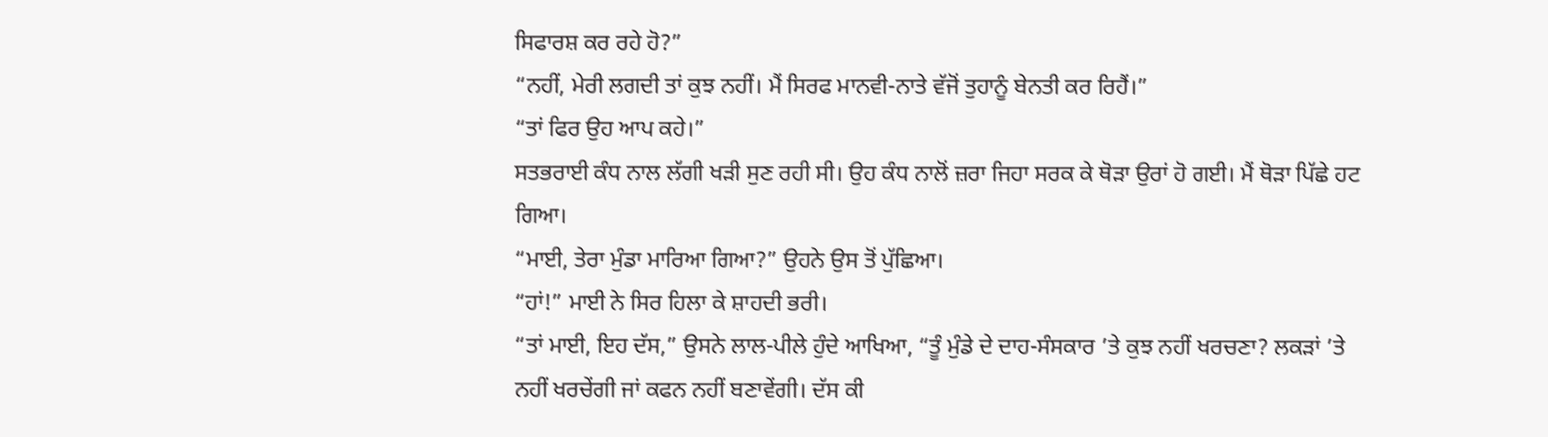ਸਿਫਾਰਸ਼ ਕਰ ਰਹੇ ਹੋ?”
“ਨਹੀਂ, ਮੇਰੀ ਲਗਦੀ ਤਾਂ ਕੁਝ ਨਹੀਂ। ਮੈਂ ਸਿਰਫ ਮਾਨਵੀ-ਨਾਤੇ ਵੱਜੋਂ ਤੁਹਾਨੂੰ ਬੇਨਤੀ ਕਰ ਰਿਹੈਂ।”
“ਤਾਂ ਫਿਰ ਉਹ ਆਪ ਕਹੇ।”
ਸਤਭਰਾਈ ਕੰਧ ਨਾਲ ਲੱਗੀ ਖੜੀ ਸੁਣ ਰਹੀ ਸੀ। ਉਹ ਕੰਧ ਨਾਲੋਂ ਜ਼ਰਾ ਜਿਹਾ ਸਰਕ ਕੇ ਥੋੜਾ ਉਰਾਂ ਹੋ ਗਈ। ਮੈਂ ਥੋੜਾ ਪਿੱਛੇ ਹਟ ਗਿਆ।
“ਮਾਈ, ਤੇਰਾ ਮੁੰਡਾ ਮਾਰਿਆ ਗਿਆ?” ਉਹਨੇ ਉਸ ਤੋਂ ਪੁੱਛਿਆ।
“ਹਾਂ!” ਮਾਈ ਨੇ ਸਿਰ ਹਿਲਾ ਕੇ ਸ਼ਾਹਦੀ ਭਰੀ।
“ਤਾਂ ਮਾਈ, ਇਹ ਦੱਸ,” ਉਸਨੇ ਲਾਲ-ਪੀਲੇ ਹੁੰਦੇ ਆਖਿਆ, “ਤੂੰ ਮੁੰਡੇ ਦੇ ਦਾਹ-ਸੰਸਕਾਰ ’ਤੇ ਕੁਝ ਨਹੀਂ ਖਰਚਣਾ? ਲਕੜਾਂ ’ਤੇ ਨਹੀਂ ਖਰਚੇਂਗੀ ਜਾਂ ਕਫਨ ਨਹੀਂ ਬਣਾਵੇਂਗੀ। ਦੱਸ ਕੀ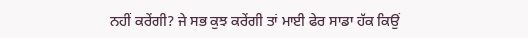ਨਹੀਂ ਕਰੇਂਗੀ? ਜੇ ਸਭ ਕੁਝ ਕਰੇਂਗੀ ਤਾਂ ਮਾਈ ਫੇਰ ਸਾਡਾ ਹੱਕ ਕਿਉਂ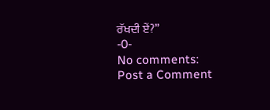ਰੱਖਦੀ ਏਂ?”
-0-
No comments:
Post a Comment